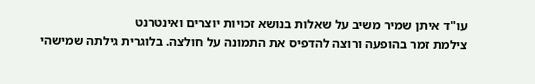עו"ד איתן שמיר משיב על שאלות בנושא זכויות יוצרים ואינטרנט
צילמת זמר בהופעה ורוצה להדפיס את התמונה על חולצה. בלוגרית גילתה שמישהי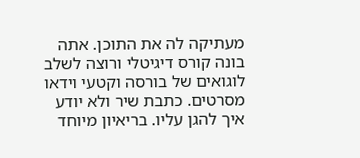מעתיקה לה את התוכן. אתה בונה קורס דיגיטלי ורוצה לשלב לוגואים של בורסה וקטעי וידאו מסרטים. כתבת שיר ולא יודע איך להגן עליו. בריאיון מיוחד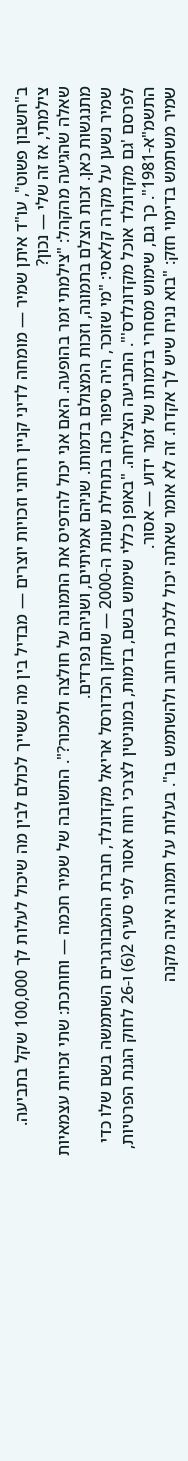ב"חשבון פשוט", עו"ד איתן שמיר — מומחה לדיני קניין רוחני וזכויות יוצרים — מבדיל בין מה ששייך לכולם לבין מה שיכול לעלות לך 100,000 שקל בתביעה.
צילמתי, אז זה שלי — נכון?
שאלה שהגיעה מהקהל: "צילמתי זמר בהופעה. האם אני יכול להדפיס את התמונה על חולצה ולמכור?". התשובה של שמיר חכמה — וחותכת: שתי זכויות עצמאיות מתנגשות כאן. זכות הצלם בתמונה, וזכות המצולם בדמותו. שניהם אמיתיים, ושניהם נפרדים.
שמיר נשען על מקרה קלאסי: "מי שזוכר, היה סיפור כזה בתחילת שנות ה-2000 — שחקן הכדורסל אריאל מקדונלד, חברת ההמבורגרים השתמשה בשם שלו כדי לפרסם 'גם מקדונלד אוכל מקדונלדס'". התביעה הצליחה. "באופן כללי שימוש בשם, בדמות, במוניטין לצרכי רווח אסור לפי סעיף 2(6) ו-26 לחוק הגנת הפרטיות, התשמ"א-1981". כך גם, שימוש מסחרי בדמותו של זמר ידוע — אסור.
שמיר משתמש בדימוי חזק: "בוא נניח שיש לך אקדח. זה לא אומר שאתה יכול ללכת ברחוב ולהשתמש בו". בעלות על תמונה אינה מקנה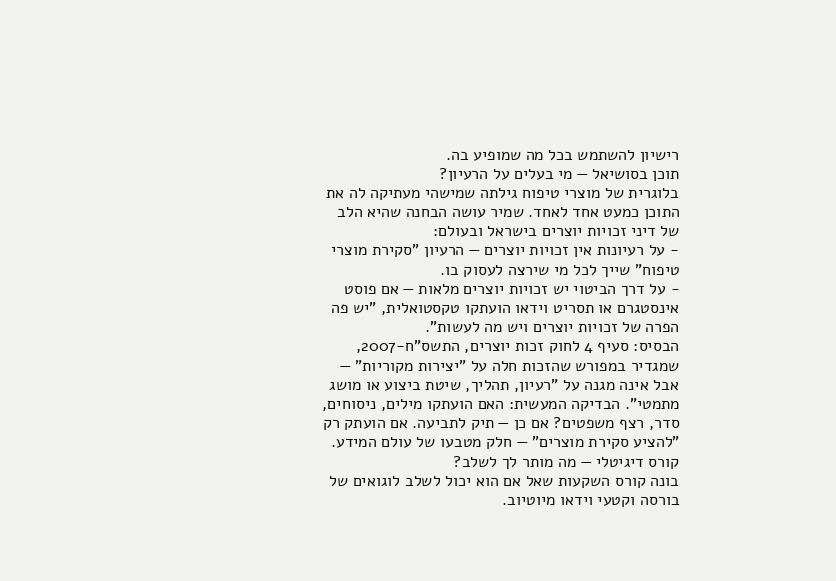רישיון להשתמש בכל מה שמופיע בה.
תוכן בסושיאל — מי בעלים על הרעיון?
בלוגרית של מוצרי טיפוח גילתה שמישהי מעתיקה לה את התוכן כמעט אחד לאחד. שמיר עושה הבחנה שהיא הלב של דיני זכויות יוצרים בישראל ובעולם:
- על רעיונות אין זכויות יוצרים — הרעיון "סקירת מוצרי טיפוח" שייך לכל מי שירצה לעסוק בו.
- על דרך הביטוי יש זכויות יוצרים מלאות — אם פוסט אינסטגרם או תסריט וידאו הועתקו טקסטואלית, "יש פה הפרה של זכויות יוצרים ויש מה לעשות".
הבסיס: סעיף 4 לחוק זכות יוצרים, התשס"ח-2007, שמגדיר במפורש שהזכות חלה על "יצירות מקוריות" — אבל אינה מגנה על "רעיון, תהליך, שיטת ביצוע או מושג מתמטי". הבדיקה המעשית: האם הועתקו מילים, ניסוחים, סדר, רצף משפטים? אם כן — תיק לתביעה. אם הועתק רק "להציע סקירת מוצרים" — חלק מטבעו של עולם המידע.
קורס דיגיטלי — מה מותר לך לשלב?
בונה קורס השקעות שאל אם הוא יכול לשלב לוגואים של בורסה וקטעי וידאו מיוטיוב.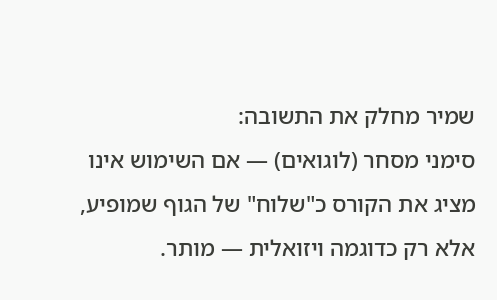שמיר מחלק את התשובה:
סימני מסחר (לוגואים) — אם השימוש אינו מציג את הקורס כ"שלוח" של הגוף שמופיע, אלא רק כדוגמה ויזואלית — מותר.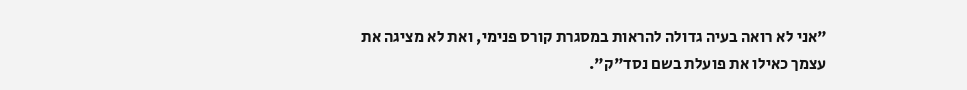"אני לא רואה בעיה גדולה להראות במסגרת קורס פנימי, ואת לא מציגה את עצמך כאילו את פועלת בשם נסד"ק".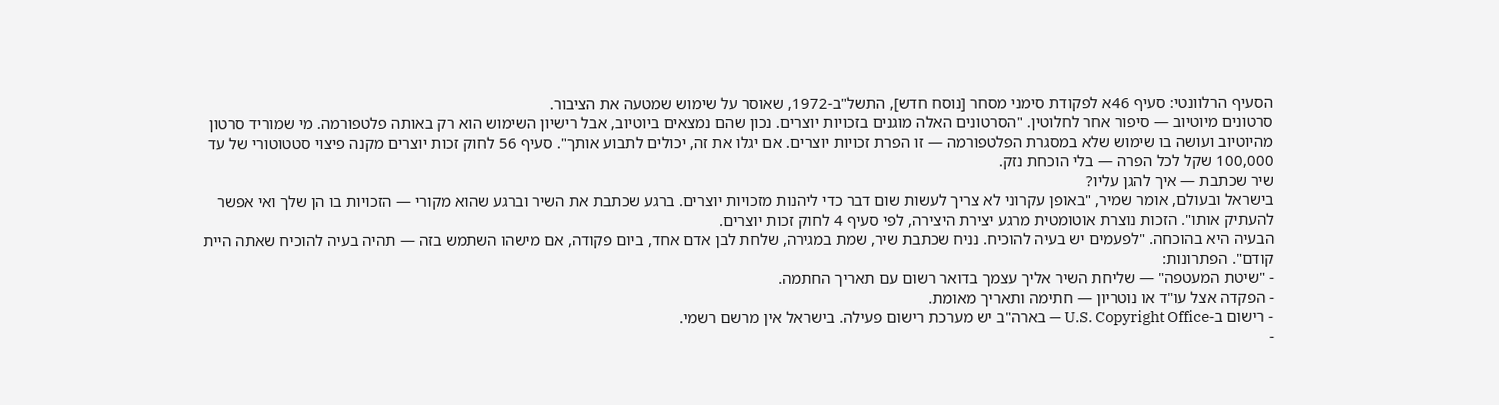הסעיף הרלוונטי: סעיף 46א לפקודת סימני מסחר [נוסח חדש], התשל"ב-1972, שאוסר על שימוש שמטעה את הציבור.
סרטונים מיוטיוב — סיפור אחר לחלוטין. "הסרטונים האלה מוגנים בזכויות יוצרים. נכון שהם נמצאים ביוטיוב, אבל רישיון השימוש הוא רק באותה פלטפורמה. מי שמוריד סרטון מהיוטיוב ועושה בו שימוש שלא במסגרת הפלטפורמה — זו הפרת זכויות יוצרים. אם יגלו את זה, יכולים לתבוע אותך". סעיף 56 לחוק זכות יוצרים מקנה פיצוי סטטוטורי של עד 100,000 שקל לכל הפרה — בלי הוכחת נזק.
שיר שכתבת — איך להגן עליו?
בישראל ובעולם, אומר שמיר, "באופן עקרוני לא צריך לעשות שום דבר כדי ליהנות מזכויות יוצרים. ברגע שכתבת את השיר וברגע שהוא מקורי — הזכויות בו הן שלך ואי אפשר להעתיק אותו". הזכות נוצרת אוטומטית מרגע יצירת היצירה, לפי סעיף 4 לחוק זכות יוצרים.
הבעיה היא בהוכחה. "לפעמים יש בעיה להוכיח. נניח שכתבת שיר, שמת במגירה, שלחת לבן אדם אחד, ביום פקודה, אם מישהו השתמש בזה — תהיה בעיה להוכיח שאתה היית קודם". הפתרונות:
- "שיטת המעטפה" — שליחת השיר אליך עצמך בדואר רשום עם תאריך החתמה.
- הפקדה אצל עו"ד או נוטריון — חתימה ותאריך מאומת.
- רישום ב-U.S. Copyright Office — בארה"ב יש מערכת רישום פעילה. בישראל אין מרשם רשמי.
-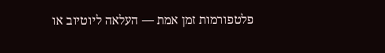פלטפורמות זמן אמת — העלאה ליוטיוב או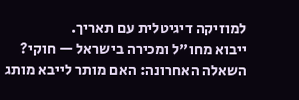למוזיקה דיגיטלית עם תאריך.
ייבוא מחו"ל ומכירה בישראל — חוקי?
השאלה האחרונה: האם מותר לייבא מותג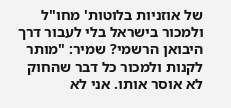של אוזניות בלוטות' מחו"ל ולמכור בישראל בלי לעבור דרך היבואן הרשמי? שמיר: "מותר לקנות ולמכור כל דבר שהחוק לא אוסר אותו. אני לא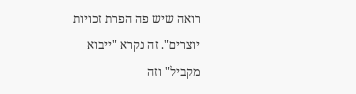רואה שיש פה הפרת זכויות יוצרים". זה נקרא "ייבוא מקביל" וזה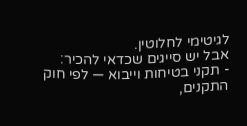לגיטימי לחלוטין.
אבל יש סייגים שכדאי להכיר:
- תקני בטיחות וייבוא — לפי חוק התקנים,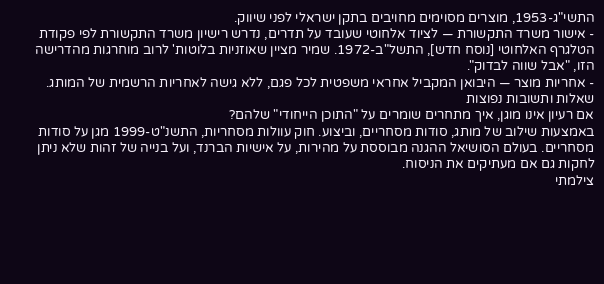התשי"ג-1953, מוצרים מסוימים מחויבים בתקן ישראלי לפני שיווק.
- אישור משרד התקשורת — לציוד אלחוטי שעובד על תדרים, נדרש רישיון משרד התקשורת לפי פקודת הטלגרף האלחוטי [נוסח חדש], התשל"ב-1972. שמיר מציין שאוזניות בלוטות' לרוב מוחרגות מהדרישה הזו, "אבל שווה לבדוק".
- אחריות מוצר — היבואן המקביל אחראי משפטית לכל פגם, ללא גישה לאחריות הרשמית של המותג.
שאלות ותשובות נפוצות
אם רעיון אינו מוגן, איך מתחרים שומרים על "התוכן הייחודי" שלהם?
באמצעות שילוב של מותג, סודות מסחריים, וביצוע. חוק עוולות מסחריות, התשנ"ט-1999 מגן על סודות מסחריים. בעולם הסושיאל ההגנה מבוססת על מהירות, על אישיות הברנד, ועל בנייה של זהות שלא ניתן לחקות גם אם מעתיקים את הניסוח.
צילמתי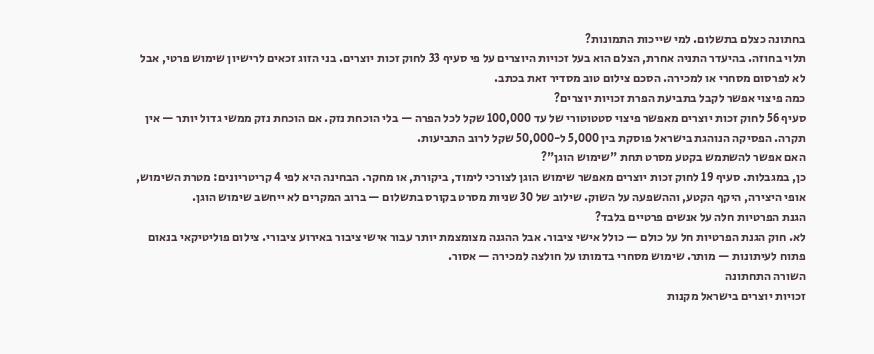בחתונה כצלם בתשלום. למי שייכות התמונות?
תלוי בחוזה. בהיעדר התניה אחרת, הצלם הוא בעל זכויות היוצרים על פי סעיף 33 לחוק זכות יוצרים. בני הזוג זכאים לרישיון שימוש פרטי, אבל לא לפרסום מסחרי או למכירה. הסכם צילום טוב מסדיר זאת בכתב.
כמה פיצוי אפשר לקבל בתביעת הפרת זכויות יוצרים?
סעיף 56 לחוק זכות יוצרים מאפשר פיצוי סטטוטורי של עד 100,000 שקל לכל הפרה — בלי הוכחת נזק. אם הוכחת נזק ממשי גדול יותר — אין תקרה. הפסיקה הנוהגת בישראל פוסקת בין 5,000 ל-50,000 שקל לרוב התביעות.
האם אפשר להשתמש בקטע מסרט תחת "שימוש הוגן"?
כן, במגבלות. סעיף 19 לחוק זכות יוצרים מאפשר שימוש הוגן לצורכי לימוד, ביקורת, או מחקר. הבחינה היא לפי 4 קריטריונים: מטרת השימוש, אופי היצירה, היקף הקטע, וההשפעה על השוק. שילוב של 30 שניות מסרט בקורס בתשלום — ברוב המקרים לא ייחשב שימוש הוגן.
הגנת הפרטיות חלה על אנשים פרטיים בלבד?
לא. חוק הגנת הפרטיות חל על כולם — כולל אישי ציבור. אבל ההגנה מצומצמת יותר עבור אישי ציבור באירוע ציבורי. צילום פוליטיקאי בנאום פתוח לעיתונות — מותר. שימוש מסחרי בדמותו על חולצה למכירה — אסור.
השורה התחתונה
זכויות יוצרים בישראל מקנות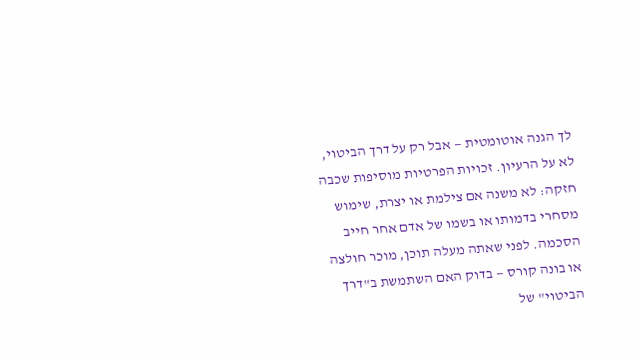לך הגנה אוטומטית — אבל רק על דרך הביטוי, לא על הרעיון. זכויות הפרטיות מוסיפות שכבה חזקה: לא משנה אם צילמת או יצרת, שימוש מסחרי בדמותו או בשמו של אדם אחר חייב הסכמה. לפני שאתה מעלה תוכן, מוכר חולצה או בונה קורס — בדוק האם השתמשת ב"דרך הביטוי" של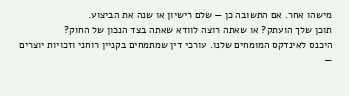מישהו אחר. אם התשובה כן — שלם רישיון או שנה את הביצוע.
תוכן שלך הועתק? או שאתה רוצה לוודא שאתה בצד הנכון של החוק?
היכנס לאינדקס המומחים שלנו. עורכי דין שמתמחים בקניין רוחני וזכויות יוצרים —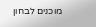מוכנים לבחון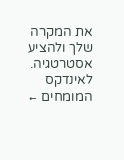את המקרה שלך ולהציע אסטרטגיה.
לאינדקס המומחים ←